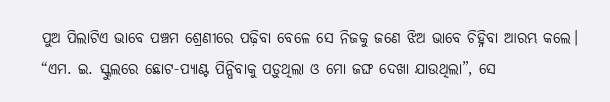ପୁଅ ପିଲାଟିଏ ଭାବେ ପଞ୍ଚମ ଶ୍ରେଣୀରେ ପଢ଼ିବା ବେଳେ ସେ ନିଜକୁ ଜଣେ ଝିଅ ଭାବେ ଚିହ୍ନିବା ଆରମ୍ଭ କଲେ।
“ଏମ. ଇ. ସ୍କୁଲରେ ଛୋଟ-ପ୍ୟାଣ୍ଟ ପିନ୍ଧିବାକୁ ପଡ଼ୁଥିଲା ଓ ମୋ ଜଙ୍ଘ ଦେଖା ଯାଉଥିଲା”, ସେ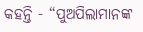କହନ୍ତି - “ପୁଅପିଲାମାନଙ୍କ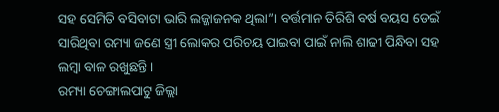ସହ ସେମିତି ବସିବାଟା ଭାରି ଲଜ୍ଜାଜନକ ଥିଲା”। ବର୍ତ୍ତମାନ ତିରିଶି ବର୍ଷ ବୟସ ଡେଇଁ ସାରିଥିବା ରମ୍ୟା ଜଣେ ସ୍ତ୍ରୀ ଲୋକର ପରିଚୟ ପାଇବା ପାଇଁ ନାଲି ଶାଢୀ ପିନ୍ଧିବା ସହ ଲମ୍ବା ବାଳ ରଖୁଛନ୍ତି।
ରମ୍ୟା ଚେଙ୍ଗାଲପାଟୁ ଜିଲ୍ଲା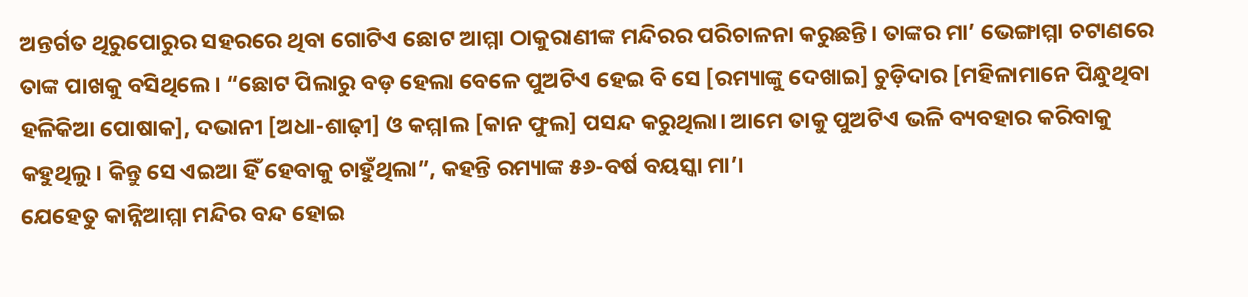ଅନ୍ତର୍ଗତ ଥିରୁପୋରୁର ସହରରେ ଥିବା ଗୋଟିଏ ଛୋଟ ଆମ୍ମା ଠାକୁରାଣୀଙ୍କ ମନ୍ଦିରର ପରିଚାଳନା କରୁଛନ୍ତି। ତାଙ୍କର ମା’ ଭେଙ୍ଗାମ୍ମା ଚଟାଣରେ ତାଙ୍କ ପାଖକୁ ବସିଥିଲେ। “ଛୋଟ ପିଲାରୁ ବଡ଼ ହେଲା ବେଳେ ପୁଅଟିଏ ହେଇ ବି ସେ [ରମ୍ୟାଙ୍କୁ ଦେଖାଇ] ଚୁଡ଼ିଦାର [ମହିଳାମାନେ ପିନ୍ଧୁଥିବା ହଳିକିଆ ପୋଷାକ], ଦଭାନୀ [ଅଧା-ଶାଢ଼ୀ] ଓ କମ୍ମlଲ [କାନ ଫୁଲ] ପସନ୍ଦ କରୁଥିଲା। ଆମେ ତାକୁ ପୁଅଟିଏ ଭଳି ବ୍ୟବହାର କରିବାକୁ କହୁଥିଲୁ। କିନ୍ତୁ ସେ ଏଇଆ ହିଁ ହେବାକୁ ଚାହୁଁଥିଲା”, କହନ୍ତି ରମ୍ୟାଙ୍କ ୫୬-ବର୍ଷ ବୟସ୍କା ମା’।
ଯେହେତୁ କାନ୍ନିଆମ୍ମା ମନ୍ଦିର ବନ୍ଦ ହୋଇ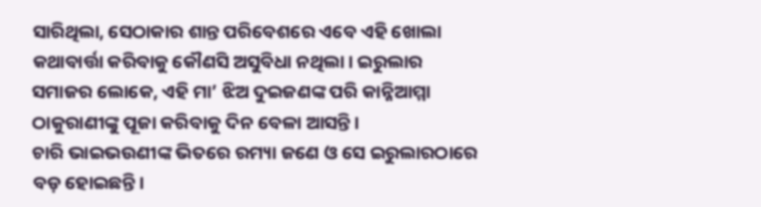ସାରିଥିଲା, ସେଠାକାର ଶାନ୍ତ ପରିବେଶରେ ଏବେ ଏହି ଖୋଲା କଥାବାର୍ତ୍ତା କରିବାକୁ କୌଣସି ଅସୁବିଧା ନଥିଲା। ଇରୁଲାର ସମାଜର ଲୋକେ, ଏହି ମା’ ଝିଅ ଦୁଇଜଣଙ୍କ ପରି କାନ୍ନିଆମ୍ମା ଠାକୁରାଣୀଙ୍କୁ ପୂଜା କରିବାକୁ ଦିନ ବେଳା ଆସନ୍ତି।
ଚାରି ଭାଇଭଉଣୀଙ୍କ ଭିତରେ ରମ୍ୟା ଜଣେ ଓ ସେ ଇରୁଲାରଠାରେ ବଡ଼ ହୋଇଛନ୍ତି।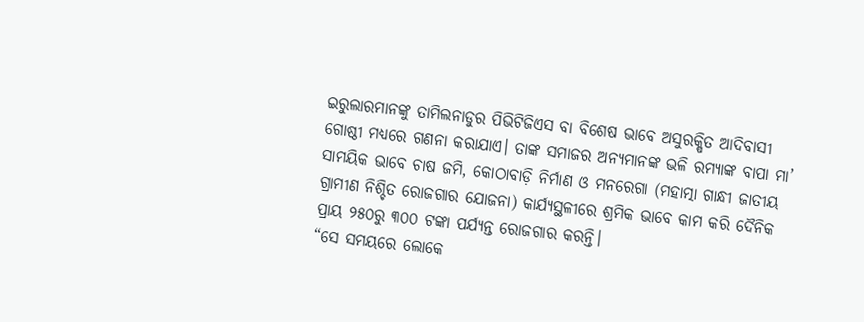ଇରୁଲାରମାନଙ୍କୁ ତାମିଲନାଡୁର ପିଭିଟିଜିଏସ ବା ବିଶେଷ ଭାବେ ଅସୁରକ୍ଷିତ ଆଦିବାସୀ ଗୋଷ୍ଠୀ ମଧ୍ୟରେ ଗଣନା କରାଯାଏ। ତାଙ୍କ ସମାଜର ଅନ୍ୟମାନଙ୍କ ଭଳି ରମ୍ୟାଙ୍କ ବାପା ମା’ ସାମୟିକ ଭାବେ ଚାଷ ଜମି, କୋଠାବାଡ଼ି ନିର୍ମାଣ ଓ ମନରେଗା (ମହାତ୍ମା ଗାନ୍ଧୀ ଜାତୀୟ ଗ୍ରାମୀଣ ନିଶ୍ଚିତ ରୋଜଗାର ଯୋଜନା) କାର୍ଯ୍ୟସ୍ଥଳୀରେ ଶ୍ରମିକ ଭାବେ କାମ କରି ଦୈନିକ ପ୍ରାୟ ୨୫୦ରୁ ୩୦୦ ଟଙ୍କା ପର୍ଯ୍ୟନ୍ତ ରୋଜଗାର କରନ୍ତି।
“ସେ ସମୟରେ ଲୋକେ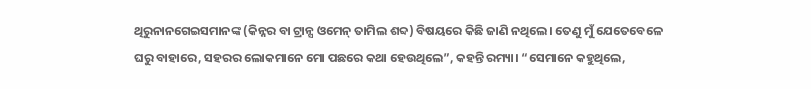ଥିରୁନାନଗେଇସମାନଙ୍କ (କିନ୍ନର ବା ଟ୍ରାନ୍ସ ଓମେନ୍ ତାମିଲ ଶବ୍ଦ) ବିଷୟରେ କିଛି ଜାଣି ନଥିଲେ। ତେଣୁ ମୁଁ ଯେତେବେଳେ ଘରୁ ବାହାରେ, ସହରର ଲୋକମାନେ ମୋ ପଛରେ କଥା ହେଉଥିଲେ”, କହନ୍ତି ରମ୍ୟା। “ସେମାନେ କହୁଥିଲେ,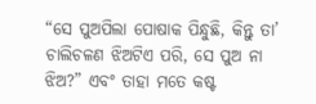“ସେ ପୁଅପିଲା ପୋଷାକ ପିନ୍ଧୁଛି, କିନ୍ତୁ ତା’ ଚାଲିଚଳଣ ଝିଅଟିଏ ପରି, ସେ ପୁଅ ନା ଝିଅ?” ଏବଂ ତାହା ମତେ କଷ୍ଟ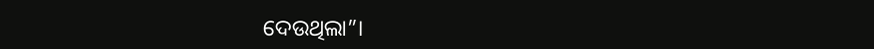ଦେଉଥିଲା”।